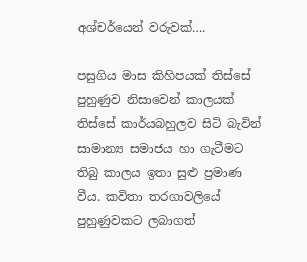අශ්චර්යෙන් වරුවක්….

පසුගිය මාස කිහිපයක් තිස්සේ පුහුණුව නිසාවෙන් කාලයක් තිස්සේ කාර්යබහුලව සිටි බැවින් සාමාන්‍ය සමාජය හා ගැටීමට තිබු කාලය ඉතා සුළු ප්‍රමාණ  වීය. කවිතා තරගාවලියේ පුහුණුවකට ලබාගත්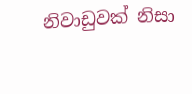නිවාඩුවක් නිසා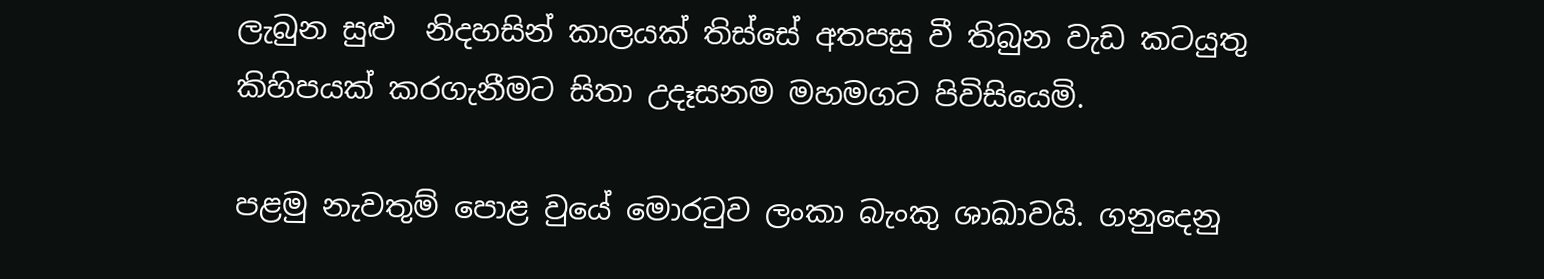ලැබුන සුළු  නිදහසින් කාලයක් තිස්සේ අතපසු වී තිබුන වැඩ කටයුතු කිහිපයක් කරගැනීමට සිතා උදෑසනම මහමගට පිවිසියෙමි.

පළමු නැවතුම් පොළ වුයේ මොරටුව ලංකා බැංකු ශාඛාවයි. ගනුදෙනු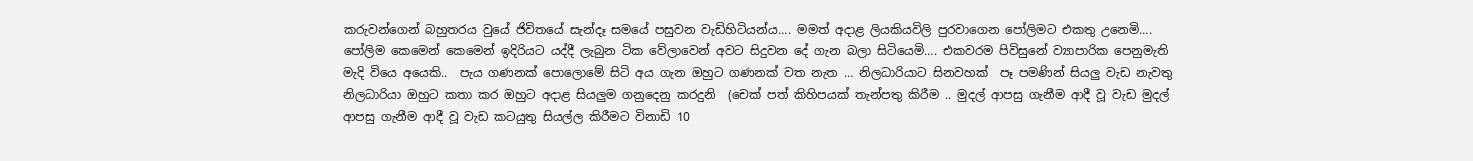කරුවන්ගෙන් බහුතරය වුයේ ජිවිතයේ සැන්දෑ සමයේ පසුවන වැඩිහිටියන්ය…. මමත් අදාළ ලියකියවිලි පුරවාගෙන පෝලිමට එකතු උනෙමි…. පෝලිම කෙමෙන් කෙමෙන් ඉදිරියට යද්දී ලැබුන ටික වේලාවෙන් අවට සිදුවන දේ ගැන බලා සිටියෙමි…. එකවරම පිවිසුනේ ව්‍යාපාරික පෙනුමැති මැදි වියෙ අයෙකි..  පැය ගණනක් පොලොමේ සිටි අය ගැන ඔහුට ගණනක් වත නැත … නිලධාරියාට සිනවහක්  පෑ පමණින් සියලු වැඩ නැවතු නිලධාරියා ඔහුට කතා කර ඔහුට අදාළ සියලුම ගනුදෙනු කරදුනි  (චෙක් පත් කිහිපයක් තැන්පතු කිරීම .. මුදල් ආපසු ගැනීම ආදී වූ වැඩ මුදල් ආපසු ගැනීම ආදී වූ වැඩ කටයුතු සියල්ල කිරීමට විනාඩි 10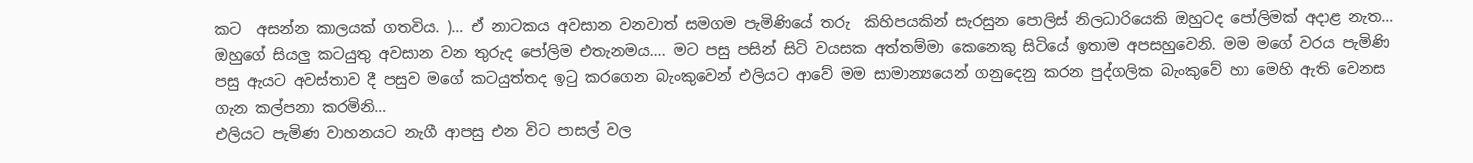කට  අසන්න කාලයක් ගතවිය. )… ඒ නාටකය අවසාන වනවාත් සමගම පැමිණියේ තරු  කිහිපයකින් සැරසුන පොලිස් නිලධාරියෙකි ඔහුටද පෝලිමක් අදාළ නැත… ඔහුගේ සියලු කටයුතු අවසාන වන තුරුද පෝලිම එතැනමය…. මට පසු පසින් සිටි වයසක අත්තම්මා කෙනෙකු සිටියේ ඉතාම අපසහුවෙනි. මම මගේ වරය පැමිණි පසු ඇයට අවස්තාව දී පසුව මගේ කටයුත්තද ඉටු කරගෙන බැංකුවෙන් එලියට ආවේ මම සාමාන්‍යයෙන් ගනුදෙනු කරන පුද්ගලික බැංකුවේ හා මෙහි ඇති වෙනස ගැන කල්පනා කරමිනි…
එලියට පැමිණ වාහනයට නැගී ආපසු එන විට පාසල් වල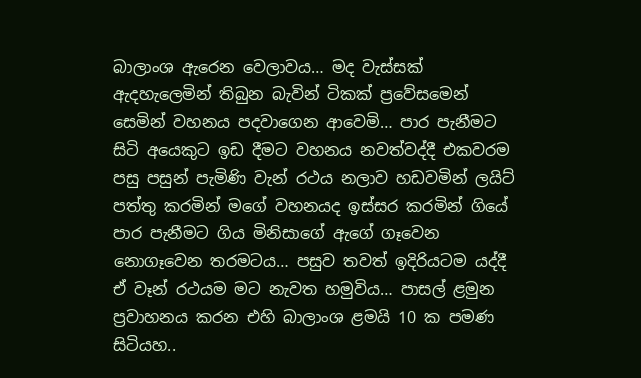බාලාංශ ඇරෙන වෙලාවය… මද වැස්සක් ඇදහැලෙමින් තිබුන බැවින් ටිකක් ප්‍රවේසමෙන් සෙමින් වහනය පදවාගෙන ආවෙමි… පාර පැනීමට සිටි අයෙකුට ඉඩ දීමට වහනය නවත්වද්දී එකවරම පසු පසුන් පැමිණි වැන් රථය නලාව හඩවමින් ලයිට් පත්තු කරමින් මගේ වහනයද ඉස්සර කරමින් ගියේ පාර පැනීමට ගිය මිනිසාගේ ඇගේ ගෑවෙන නොගෑවෙන තරමටය… පසුව තවත් ඉදිරියටම යද්දී ඒ වෑන් රථයම මට නැවත හමුවිය… පාසල් ළමුන ප්‍රවාහනය කරන එහි බාලාංශ ළමයි 10 ක පමණ සිටියහ..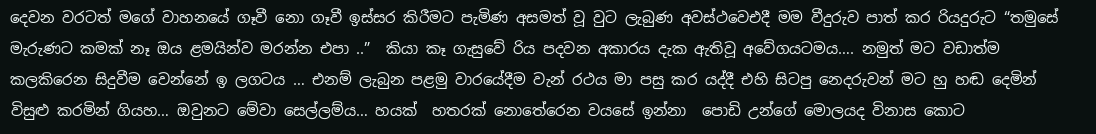දෙවන වරටත් මගේ වාහනයේ ගෑවී නො ගෑවී ඉස්සර කිරීමට පැමිණ අසමත් වූ වුට ලැබුණ අවස්ථවෙඑදී මම වීදුරුව පාත් කර රියදුරුට “තමුසේ මැරුණට කමක් නෑ ඔය ළමයින්ව මරන්න එපා ..”  කියා කෑ ගැසුවේ රිය පදවන අකාරය දැක ඇතිවූ අවේගයටමය…. නමුත් මට වඩාත්ම කලකිරෙන සිදුවීම වෙන්නේ ඉ ලගටය … එනම් ලැබුන පළමු වාරයේදීම වැන් රථය මා පසු කර යද්දී එහි සිටපු නෙදරුවන් මට හු හඬ දෙමින් විසුළු කරමින් ගියහ… ඔවුනට මේවා සෙල්ලම්ය… හයක්  හතරක් නොතේරෙන වයසේ ඉන්නා  පොඩි උන්ගේ මොලයද විනාස කොට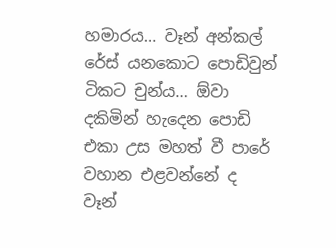හමාරය… වෑන් අන්කල් රේස් යනකොට පොඩිවුන් ටිකට චුන්ය… ඕවා දකිමින් හැදෙන පොඩි එකා උස මහත් වී පාරේ වහාන එළවන්නේ ද වෑන්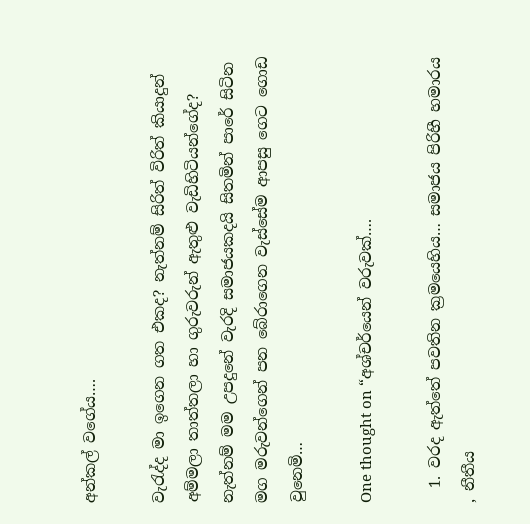අන්කල් වගේය….

වැරැද්ද මා ඉගෙන ගත එකද? නැත්නම් සිරිත් විරිත් කියාදුන් අම්මලා තාත්තලා හා ගුරුවරුන් ඇතුළු වැඩිහිටියන්ගේද? නැත්නම් මම උපදුනේ වැරදි සමාජයකදයි සිතමින් පාරේ සිටින මග මරුවන්ගෙන් පන බේරාගෙන වැස්සේම ආපසු ගෙට ගොඩ වුනෙමි…

One thought on “අශ්චර්යෙන් වරුවක්….

  1. වරද ඇත්තේ පවතින ක්‍රමයෙහිය… සමාජය පිරිහී හමාරය , නීතීය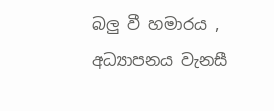බලු වී හමාරය , අධ්‍යාපනය වැනසී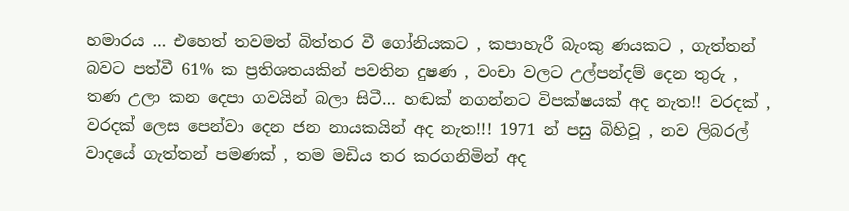හමාරය … එහෙත් තවමත් බිත්තර වී ගෝනියකට , කපාහැරී බැංකු ණයකට , ගැත්තන් බවට පත්වී 61% ක ප්‍රතිශතයකින් පවතින දුෂණ , වංචා වලට උල්පන්දම් දෙන තුරු , තණ උලා කන දෙපා ගවයින් බලා සිටී… හඬක් නගන්නට විපක්ෂයක් අද නැත!! වරදක් , වරදක් ලෙස පෙන්වා දෙන ජන නායකයින් අද නැත!!! 1971 න් පසු බිහිවූ , නව ලිබරල් වාදයේ ගැත්තන් පමණක් , තම මඩිය තර කරගනිමින් අද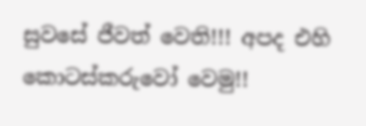සුවසේ ජීවත් වෙති!!! අපද එහි කොටස්කරුවෝ වෙමු!!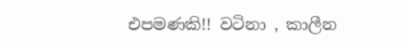එපමණකි!! වටිනා , කාලීන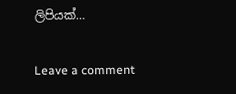ලිපියක්…

Leave a comment